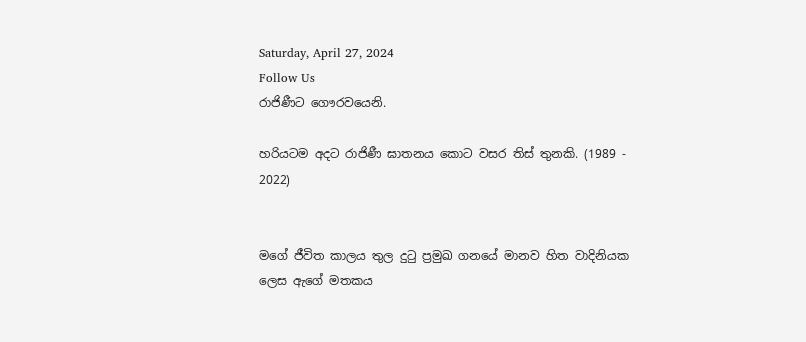Saturday, April 27, 2024
Follow Us
රාජිණීට ගෞරවයෙනි.

හරියටම අදට රාජිණී ඝාතනය කොට වසර තිස් තුනකි. (1989 - 2022)


මගේ ජීවිත කාලය තුල දුටු ප්‍රමුඛ ගනයේ මානව හිත වාදිනියක ලෙස ඇගේ මතකය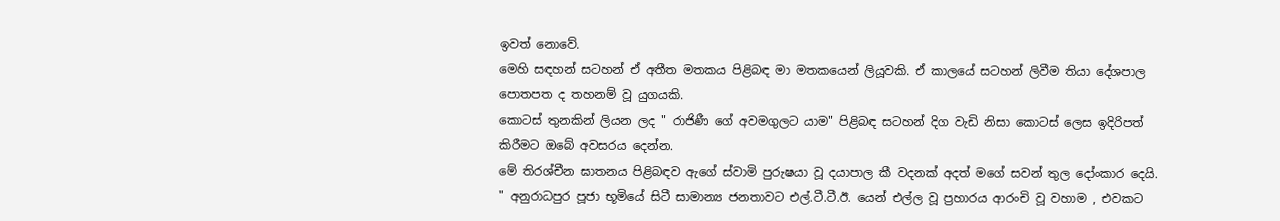ඉවත් නොවේ.
මෙහි සඳහන් සටහන් ඒ අතීත මතකය පිළිබඳ මා මතකයෙන් ලියූවකි. ඒ කාලයේ සටහන් ලිවීම තියා දේශපාල පොතපත ද තහනම් වූ යුගයකි.
කොටස් තුනකින් ලියන ලද " රාජිණී ගේ අවමගුලට යාම" පිළිබඳ සටහන් දිග වැඩි නිසා කොටස් ලෙස ඉදිරිපත් කිරීමට ඔබේ අවසරය දෙන්න.
මේ තිරශ්චීන ඝාතනය පිළිබඳව ඇගේ ස්වාමි පුරුෂයා වූ දයාපාල කී වදනක් අදත් මගේ සවන් තුල දෝංකාර දෙයි.
" අනුරාධපුර පූජා භූමියේ සිටී සාමාන්‍ය ජනතාවට එල්.ටී.ටී.ඊ. යෙන් එල්ල වූ ප්‍රහාරය ආරංචි වූ වහාම , එවකට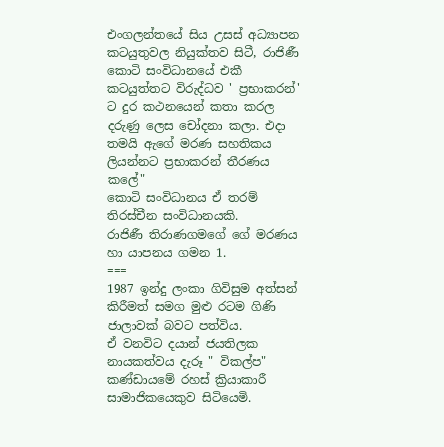එංගලන්තයේ සිය උසස් අධ්‍යාපන කටයුතුවල නියුක්තව සිටී, රාජිණී කොටි සංවිධානයේ එකී කටයුත්තට විරුද්ධව ' ප්‍රභාකරන්' ට දුර කථනයෙන් කතා කරල දරුණු ලෙස චෝදනා කලා. එදා තමයි ඇගේ මරණ සහතිකය ලියන්නට ප්‍රභාකරන් තීරණය කලේ"
කොටි සංවිධානය ඒ තරම් තිරස්චීන සංවිධානයකි.
රාජිණී තිරාණගමගේ ගේ මරණය හා යාපනය ගමන 1.
===
1987 ඉන්දු ලංකා ගිවිසුම අත්සන් කිරීමත් සමග මුළු රටම ගිණි ජාලාවක් බවට පත්විය.
ඒ වනවිට දයාන් ජයතිලක නායකත්වය දැරූ " විකල්ප" කණ්ඩායමේ රහස් ක්‍රියාකාරී සාමාජිකයෙකුව සිටියෙමි.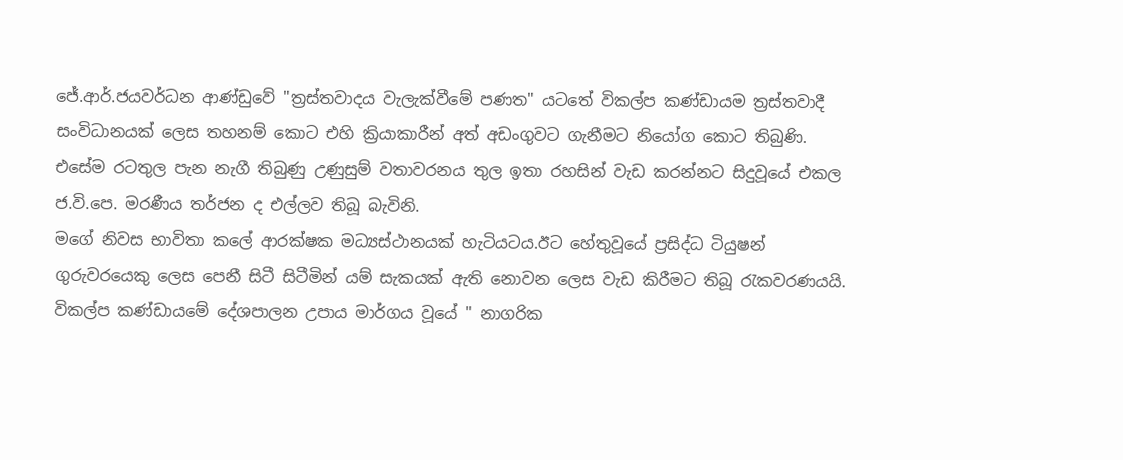ජේ.ආර්.ජයවර්ධන ආණ්ඩුවේ "ත්‍රස්තවාදය වැලැක්වීමේ පණත" යටතේ විකල්ප කණ්ඩායම ත්‍රස්තවාදී සංවිධානයක් ලෙස තහනම් කොට එහි ක්‍රියාකාරීන් අත් අඩංගුවට ගැනීමට නියෝග කොට තිබුණි.
එසේම රටතුල පැන නැගී තිබුණු උණුසුම් වතාවරනය තුල ඉතා රහසින් වැඩ කරන්නට සිදුවූයේ එකල ජ.වි.පෙ. මරණීය තර්ජන ද එල්ලව තිබූ බැවිනි.
මගේ නිවස භාවිතා කලේ ආරක්ෂක මධ්‍යස්ථානයක් හැටියටය.ඊට හේතුවූයේ ප්‍රසිද්ධ ටියුෂන් ගුරුවරයෙකු ලෙස පෙනී සිටී සිටීමින් යම් සැකයක් ඇති නොවන ලෙස වැඩ කිරීමට තිබූ රැකවරණයයි.
විකල්ප කණ්ඩායමේ දේශපාලන උපාය මාර්ගය වූයේ " නාගරික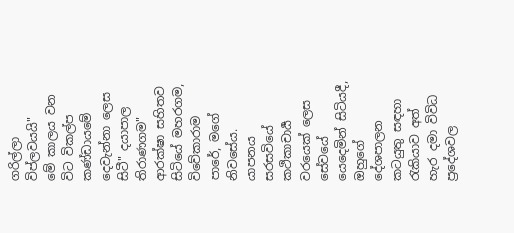ගරිල්ලා විප්ලවයයි"
මේ කාලය වන විට විකල්ප කණ්ඩායමේ දෙවැන්නා ලෙස සිටී" දයාපාල තිරාණගම" ආරක්ෂා සහිතව සිටියේ මහරගම, විවේකාරාම පාරේ, මගේ නිවසේය.
යාපනය සරසවියේ කථිකාචාර්‍ය වරයෙක් ලෙස සේවයේ යෙදෙමින් සිටියදී, ඔහුගේ දේශපාලන කටයුතු සඳහා රැකියාව අත් හැර දමා විවිධ ප්‍රදේශවල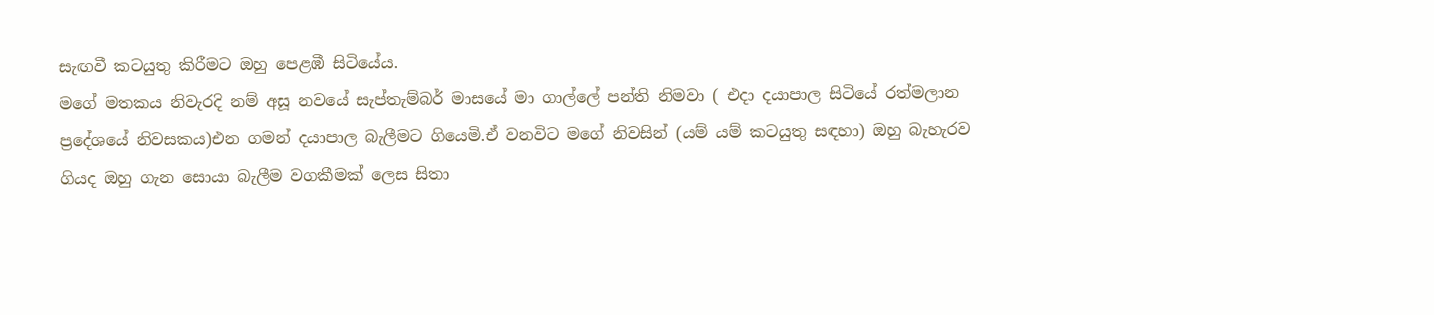සැඟවී කටයුතු කිරීමට ඔහු පෙළඹී සිටියේය.
මගේ මතකය නිවැරදි නම් අසූ නවයේ සැප්තැම්බර් මාසයේ මා ගාල්ලේ පන්ති නිමවා ( එදා දයාපාල සිටියේ රත්මලාන ප්‍රදේශයේ නිවසකය)එන ගමන් දයාපාල බැලීමට ගියෙමි.ඒ වනවිට මගේ නිවසින් (යම් යම් කටයුතු සඳහා) ඔහු බැහැරව ගියද ඔහු ගැන සොයා බැලීම වගකීමක් ලෙස සිතා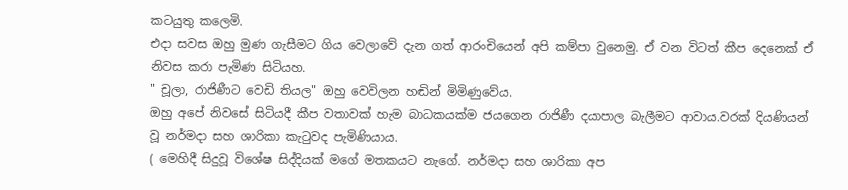කටයුතු කලෙමි.
එදා සවස ඔහු මුණ ගැසීමට ගිය වෙලාවේ දැන ගත් ආරංචියෙන් අපි කම්පා වුනෙමු. ඒ වන විටත් කීප දෙනෙක් ඒ නිවස කරා පැමිණ සිටියහ.
" චූලා, රාජිණීට වෙඩි තියල" ඔහු වෙවිලන හඬින් මිමිණුවේය.
ඔහු අපේ නිවසේ සිටියදී කීප වතාවක් හැම බාධකයක්ම ජයගෙන රාජිණී දයාපාල බැලීමට ආවාය.වරක් දියණියන් වූ නර්මදා සහ ශාරිකා කැටුවද පැමිණියාය.
( මෙහිදී සිදුවූ විශේෂ සිද්දියක් මගේ මතකයට නැගේ. නර්මදා සහ ශාරිකා අප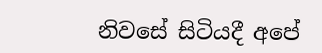නිවසේ සිටියදී අපේ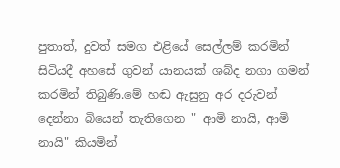පුතාත්, දුවත් සමග එළියේ සෙල්ලම් කරමින් සිටියදී අහසේ ගුවන් යානයක් ශබ්ද නගා ගමන් කරමින් තිබුණි.මේ හඬ ඇසුනු අර දරුවන් දෙන්නා බියෙන් තැතිගෙන " ආමි නායි, ආමි නායි" කියමින්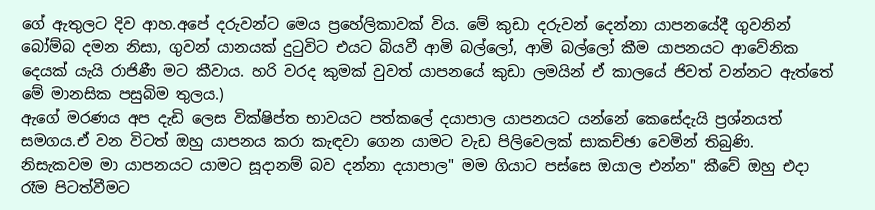ගේ ඇතුලට දිව ආහ.අපේ දරුවන්ට මෙය ප්‍රහේලිකාවක් විය. මේ කුඩා දරුවන් දෙන්නා යාපනයේදී ගුවනින් බෝම්බ දමන නිසා, ගුවන් යානයක් දුටුවිට එයට බියවී ආමි බල්ලෝ, ආමි බල්ලෝ කීම යාපනයට ආවේනික දෙයක් යැයි රාජිණී මට කීවාය. හරි වරද කුමක් වුවත් ‍යාපනයේ කුඩා ලමයින් ඒ කාලයේ ජිවත් වන්නට ඇත්තේ මේ මානසික පසුබිම තුලය.)
ඇගේ මරණය අප දැඩි ලෙස වික්ෂිප්ත භාවයට පත්කලේ දයාපාල යාපනයට යන්නේ කෙසේදැයි ප්‍රශ්නයත් සමගය.ඒ වන විටත් ඔහු යාපනය කරා කැඳවා ගෙන යාමට වැඩ පිලිවෙලක් සාකච්ඡා වෙමින් තිබුණි.
නිසැකවම මා යාපනයට යාමට සූදානම් බව දන්නා දයාපාල" මම ගියාට පස්සෙ ඔයාල එන්න" කීවේ ඔහු එදා රෑම පිටත්වීමට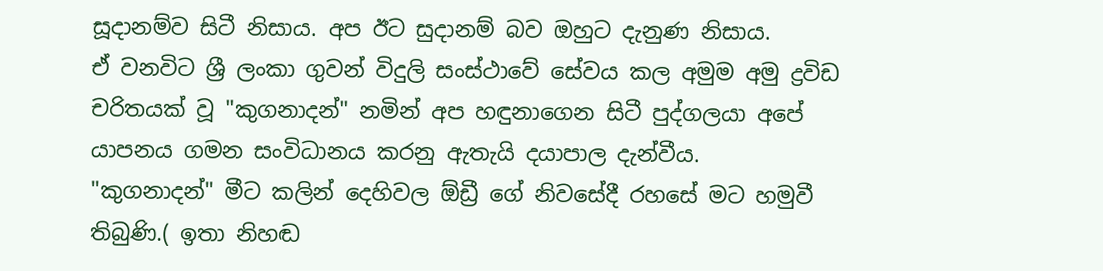සූදානම්ව සිටී නිසාය. අප ඊට සුදානම් බව ඔහුට දැනුණ නිසාය.
ඒ වනවිට ශ්‍රී ලංකා ගුවන් විදුලි සංස්ථාවේ සේවය කල අමුම අමු ද්‍රවිඩ චරිතයක් වූ "කුගනාදන්" නමින් අප හඳුනාගෙන සිටී පුද්ගලයා අපේ යාපනය ගමන සංවිධානය කරනු ඇතැයි දයාපාල දැන්වීය.
"කුගනාදන්" මීට කලින් දෙහිවල ඕඩ්‍රී ගේ නිවසේදී රහසේ මට හමුවී තිබුණි.( ඉතා නිහඬ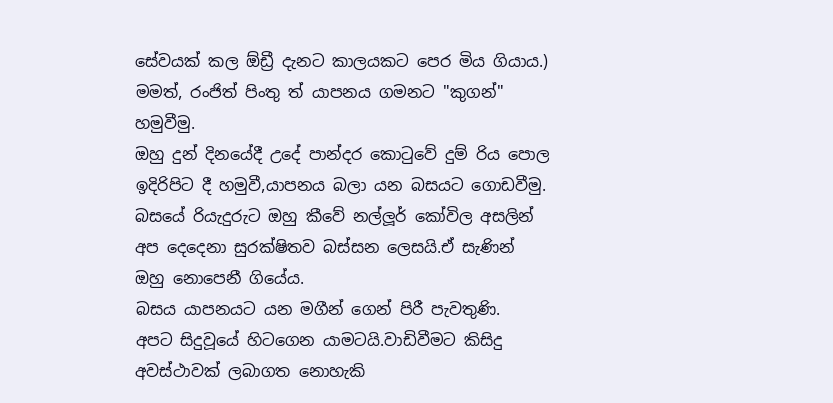සේවයක් කල ඕඩ්‍රී දැනට කාලයකට පෙර මිය ගියාය.)
මමත්, රංජිත් පිංතු ත් යාපනය ගමනට "කුගන්" හමුවීමු.
ඔහු දුන් දිනයේදී උදේ පාන්දර කොටුවේ දුම්‍ රිය පොල ඉදිරිපිට දී හමුවී,යාපනය බලා යන බසයට ගොඩවීමු.
බසයේ රියැදුරුට ඔහු කීවේ නල්ලූර් කෝවිල අසලින් අප දෙදෙනා සුරක්ෂිතව බස්සන ලෙසයි.ඒ සැණින් ඔහු නොපෙනී ගියේය.
බසය යාපනයට යන මගීන් ගෙන් පිරී පැවතුණි.
අපට සිදුවූයේ හිටගෙන යාමටයි.වාඩිවීමට කිසිදු අවස්ථාවක් ලබාගත නොහැකි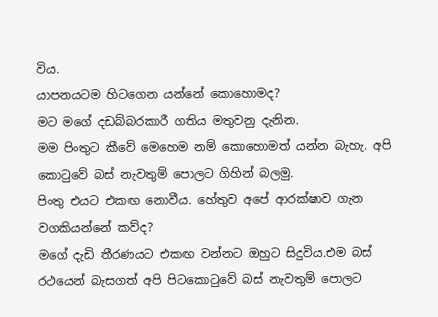විය.
යාපනයටම හිටගෙන යන්නේ කොහොමද?
මට මගේ දඩබ්බරකාරී ගතිය මතුවනු දැනින.
මම පිංතුට කීවේ මෙහෙම නම් කොහොමත් යන්න බැහැ. අපි කොටුවේ බස් නැවතුම් පොලට ගිහින් බලමු.
පිංතු එයට එකඟ නොවීය. හේතුව අපේ ආරක්ෂාව ගැන වගකියන්නේ කව්ද?
මගේ දැඩි තීරණයට එකඟ වන්නට ඔහුට සිදුවිය.එම බස් රථයෙන් බැසගත් අපි පිටකොටුවේ බස් නැවතුම් පොලට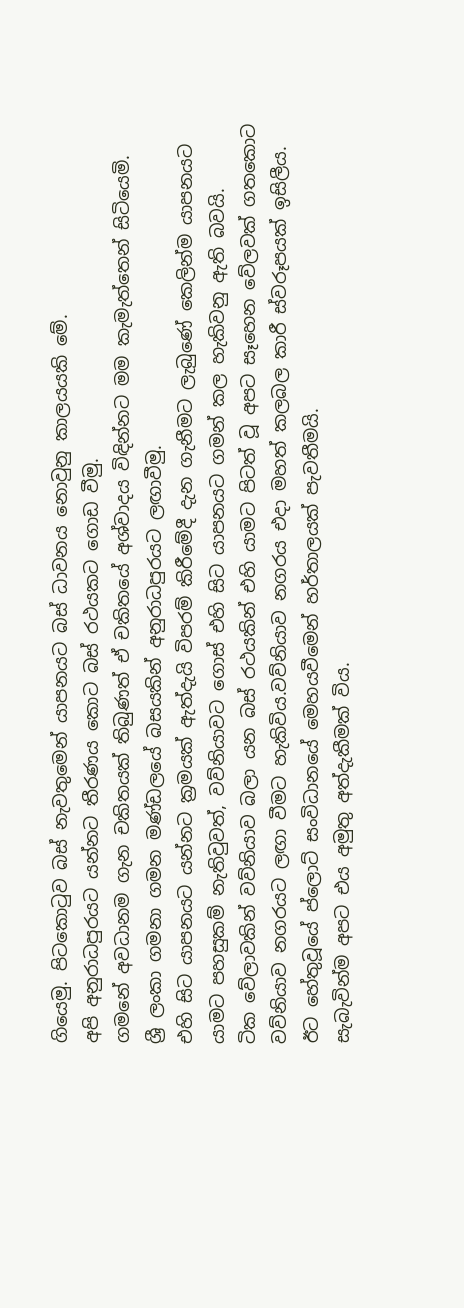ගියෙමු. පිටකොටුව බස් නැවතුමෙන් යාපනයට බස් ධාවනය නොවුනු කාලයයකි මේ.
අපි අනුරාධපුරයට යන්නට තීරණය කොට බස් රථයකට ගොඩ වීමු.
ගමනේ අවධානම ගැන චකිතයක් තිබුණත් ඒ චකිතයේ අශ්වාදය විඳින්නට මම කැමැත්තෙන් සිටියෙමි.
ශ්‍රී ලංකා ගමනා ගමන මණ්ඩලයේ බසයකින් අනුරාධපුරයට ලඟාවීමු.
එහි සිට යාපනයට යන්නට ක්‍රමයක් ඇත්දැයි විපරම් කිරීමේදී දැන ගැනීමට ලැබුණේ කෙලින්ම යාපනයට යාමට පහසුකම් නැතිවුවත්, වව්නියාවට ගොස් එහි සිට යාපනයට ගමන් කල හැකිවනු ඇති බවයි.
ටික වේලාවකින් වව්නියාව බලා යන බස් රථයකින් එහි යාමට පිටත් වූ අපට සෑහෙන වේලවක් ගතකොට වව්නියාව නගරයට ලඟා වීමට හැකිවිය.වව්නියාව නගරය එදා මහත් කලබල කාරී ස්වරූපයක් ඉසිලීය.
ඊට හේතුවූයේ ප්ලොට් සංවිධානයේ මෙහයවීමෙන් හර්තාලයක් පැවතීමයි.
සැබැවින්ම අපට එය අමුතු අත්දැකීමක් විය.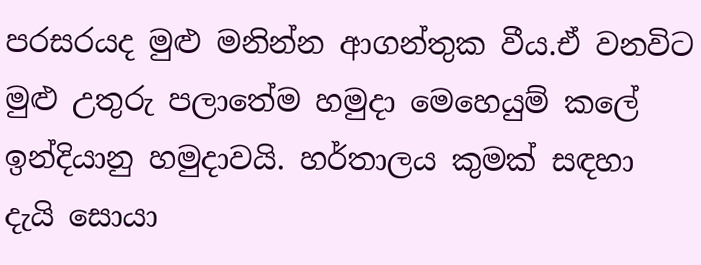පරසරයද මුළු මනින්න ආගන්තුක වීය.ඒ වනවිට මුළු උතුරු පලාතේම හමුදා මෙහෙයුම් කලේ ඉන්දියානු හමුදාවයි. හර්තාලය කුමක් සඳහා දැයි සොයා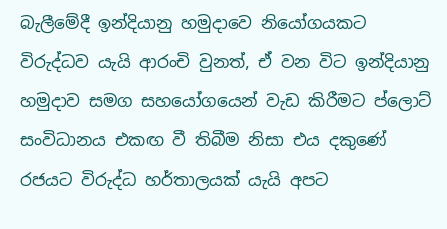බැලීමේදී ඉන්දියානු හමුදාවෙ නියෝගයකට විරුද්ධව යැයි ආරංචි වුනත්, ඒ වන විට ඉන්දියානු හමුදාව සමග සහයෝගයෙන් වැඩ කිරීමට ප්ලොට් සංවිධානය එකඟ වී තිබීම නිසා එය දකුණේ රජයට විරුද්ධ හර්තාලයක් යැයි අපට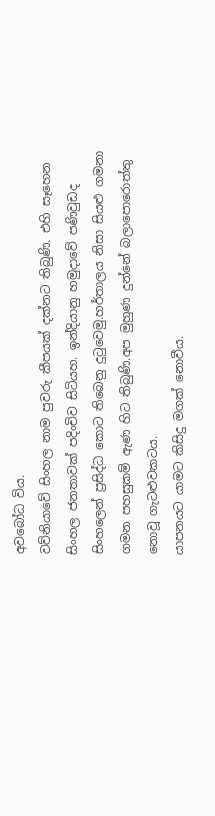අවබෝධ විය.
වව්නියාවේ සිංහල නාම පුවරු කීපයක් දක්නට තිබුණි. එහි සෑහෙන සිංහල ජනතාවක් පදිංචිව සිටියහ. ඉන්දියානු හමුදාවේ පණිවුඩද සිංහලෙන් ප්‍රසිද්ධ කොට තිබෙනු දුටුවෙමු.හර්තාලය නිසා සියළු ගමනා ගමන පහසුකම් ඇණ හිට තිබුණි.අප මුහුණ දුන්නේ බලාපොරොත්තු නොවූ ගැටළුවකටය.
යාපනයට යාමට කිසිදු මගක් නොවීය.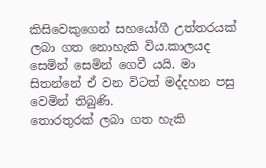කිසිවෙකුගෙන් සහයෝගී උත්ත‍රයක් ලබා ගත නොහැකි විය.කාලයද සෙමින් සෙමින් ගෙවී යයි. මා සිතන්නේ ඒ වන විටත් මද්දහන පසු වෙමින් තිබුණි.
තොරතුරක් ලබා ගත හැකි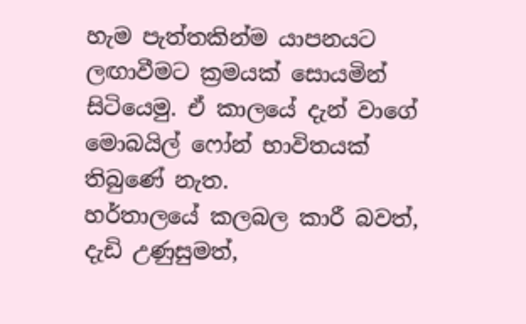හැම පැත්තකින්ම යාපනයට ලඟාවීමට ක්‍රමයක් සොයමින් සිටියෙමු. ඒ කාලයේ දැන් වාගේ මොබයිල් ෆෝන් භාවිතයක් තිබුණේ නැත.
හර්තාලයේ කලබල කාරී බවත්, දැඩි උණුසුමත්,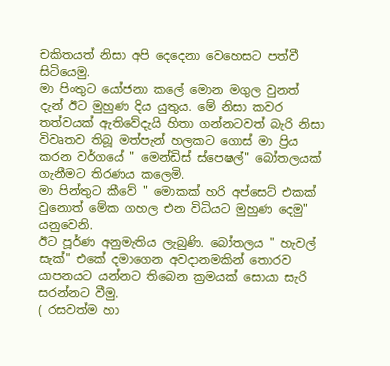චකිතයත් නිසා අපි දෙදෙනා වෙහෙසට පත්වී සිටියෙමු.
මා පිංතුට යෝජනා කලේ මොන මගුල වුනත් දැන් ඊට මුහුණ දිය යුතුය. මේ නිසා කවර තත්වයක් ඇතිවේදැයි හිතා ගන්නටවත් බැරි නිසා විවෘතව තිබූ මත්පැන් හලකට ගොස් මා ප්‍රිය කරන වර්ගයේ " මෙන්ඩිස් ස්පෙෂල්" බෝතලයක් ගැනීමට තිරණය කලෙමි.
මා පින්තුට කීවේ " මොකක් හරි අප්සෙට් එකක් වුනොත් මේක ගහල එන විධියට මුහුණ දෙමු" යනුවෙනි.
ඊට පූර්ණ අනුමැතිය ලැබුණි. බෝතලය " හැවල් සැක්" එකේ දමාගෙන අවදානමකින් තොරව යාපනයට යන්නට තිබෙන ක්‍රමයක් සොයා සැරි සරන්නට වීමු.
( රසවත්ම හා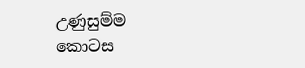උණුසුම්ම කොටස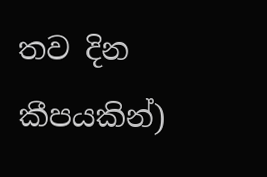තව දින කීපයකින්)